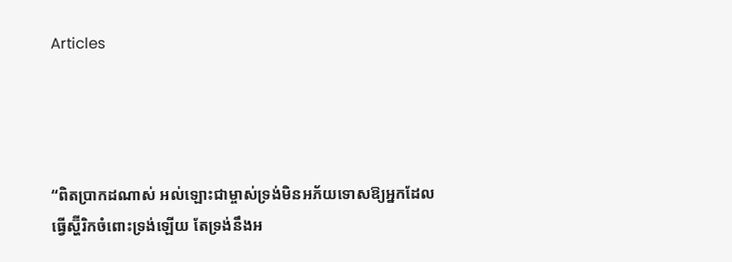Articles




“ពិតប្រាកដណាស់ អល់ឡោះជាម្ចាស់ទ្រង់មិនអភ័យទោសឱ្យអ្នកដែលធ្វើស្ហ៊ីរិកចំពោះទ្រង់ឡើយ តែទ្រង់នឹងអ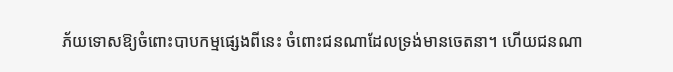ភ័យទោសឱ្យចំពោះបាបកម្មផ្សេងពីនេះ ចំពោះជនណាដែលទ្រង់មានចេតនា។ ហើយជនណា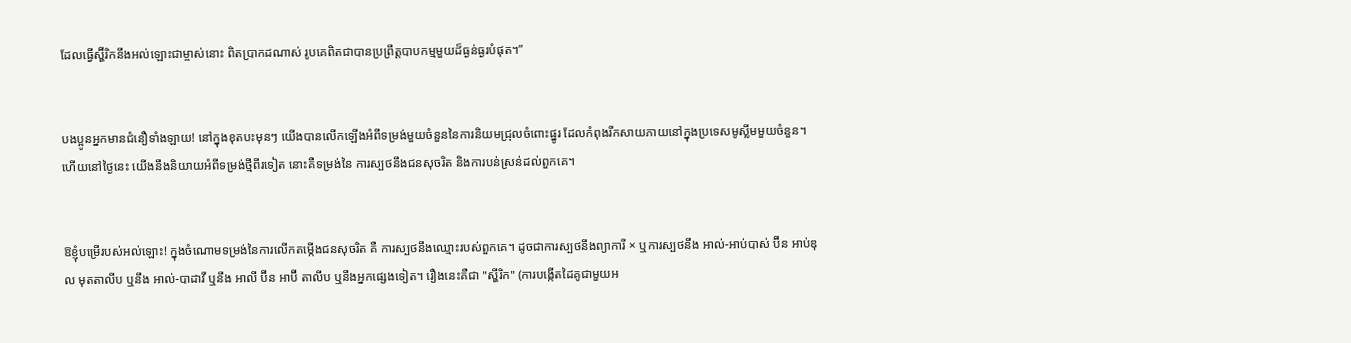ដែលធ្វើស្ហ៊ីរិកនឹងអល់ឡោះជាម្ចាស់នោះ ពិតប្រាកដណាស់ រូបគេពិតជាបានប្រព្រឹត្តបាបកម្មមួយដ៏ធ្ងន់ធ្ងរបំផុត។”


បងប្អូនអ្នកមានជំនឿទាំងឡាយ! នៅក្នុងខុតបះមុនៗ យើងបានលើកឡើងអំពីទម្រង់មួយចំនួននៃការនិយមជ្រុលចំពោះផ្នូរ ដែលកំពុងរីកសាយភាយនៅក្នុងប្រទេសមូស្លីមមួយចំនួន។ ហើយនៅថ្ងៃនេះ យើងនឹងនិយាយអំពីទម្រង់ថ្មីពីរទៀត នោះគឺទម្រង់នៃ ការស្បថនឹងជនសុចរិត និងការបន់ស្រន់ដល់ពួកគេ។


ឱខ្ញុំបម្រើរបស់អល់ឡោះ! ក្នុងចំណោមទម្រង់នៃការលើកតម្កើងជនសុចរិត គឺ ការស្បថនឹងឈ្មោះរបស់ពួកគេ។ ដូចជាការស្បថនឹងព្យាការី × ឬការស្បថនឹង អាល់-អាប់បាស់ ប៊ីន អាប់ឌុល មុតតាលីប ឬនឹង អាល់-បាដាវី ឬនឹង អាលី ប៊ីន អាប៊ី តាលីប ឬនឹងអ្នកផ្សេងទៀត។ រឿងនេះគឺជា "ស្ហីរិក" (ការបង្កើតដៃគូជាមួយអ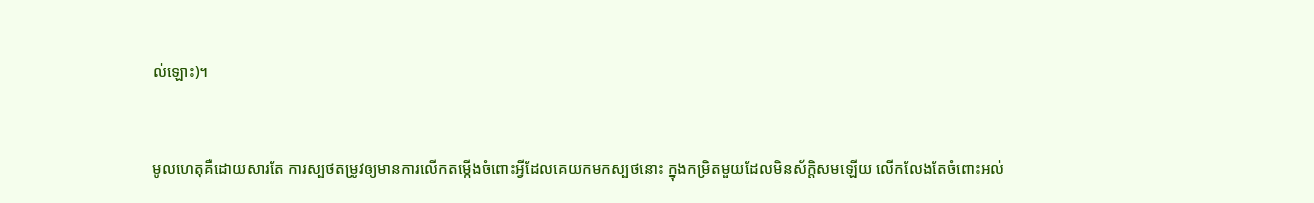ល់ឡោះ)។


មូលហេតុគឺដោយសារតែ ការស្បថតម្រូវឲ្យមានការលើកតម្កើងចំពោះអ្វីដែលគេយកមកស្បថនោះ ក្នុងកម្រិតមួយដែលមិនស័ក្តិសមឡើយ លើកលែងតែចំពោះអល់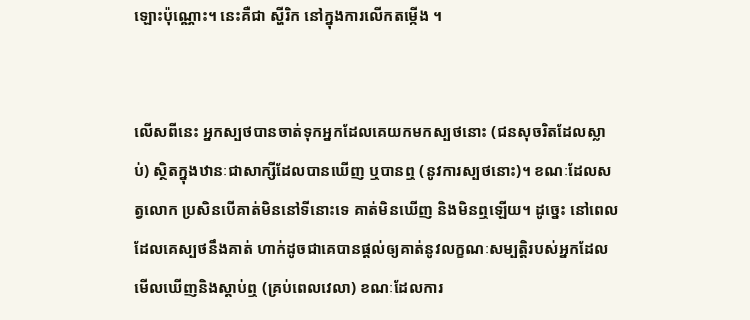ឡោះប៉ុណ្ណោះ។ នេះគឺជា ស្ហីរិក នៅក្នុងការលើកតម្កើង ។


លើសពីនេះ អ្នកស្បថបានចាត់ទុកអ្នកដែលគេយកមកស្បថនោះ (ជនសុចរិតដែលស្លាប់) ស្ថិតក្នុងឋានៈជាសាក្សីដែលបានឃើញ ឬបានឮ (នូវការស្បថនោះ)។ ខណៈដែលសត្វលោក ប្រសិនបើគាត់មិននៅទីនោះទេ គាត់មិនឃើញ និងមិនឮឡើយ។ ដូច្នេះ នៅពេលដែលគេស្បថនឹងគាត់ ហាក់ដូចជាគេបានផ្តល់ឲ្យគាត់នូវលក្ខណៈសម្បត្តិរបស់អ្នកដែលមើលឃើញនិងស្តាប់ឮ (គ្រប់ពេលវេលា) ខណៈដែលការ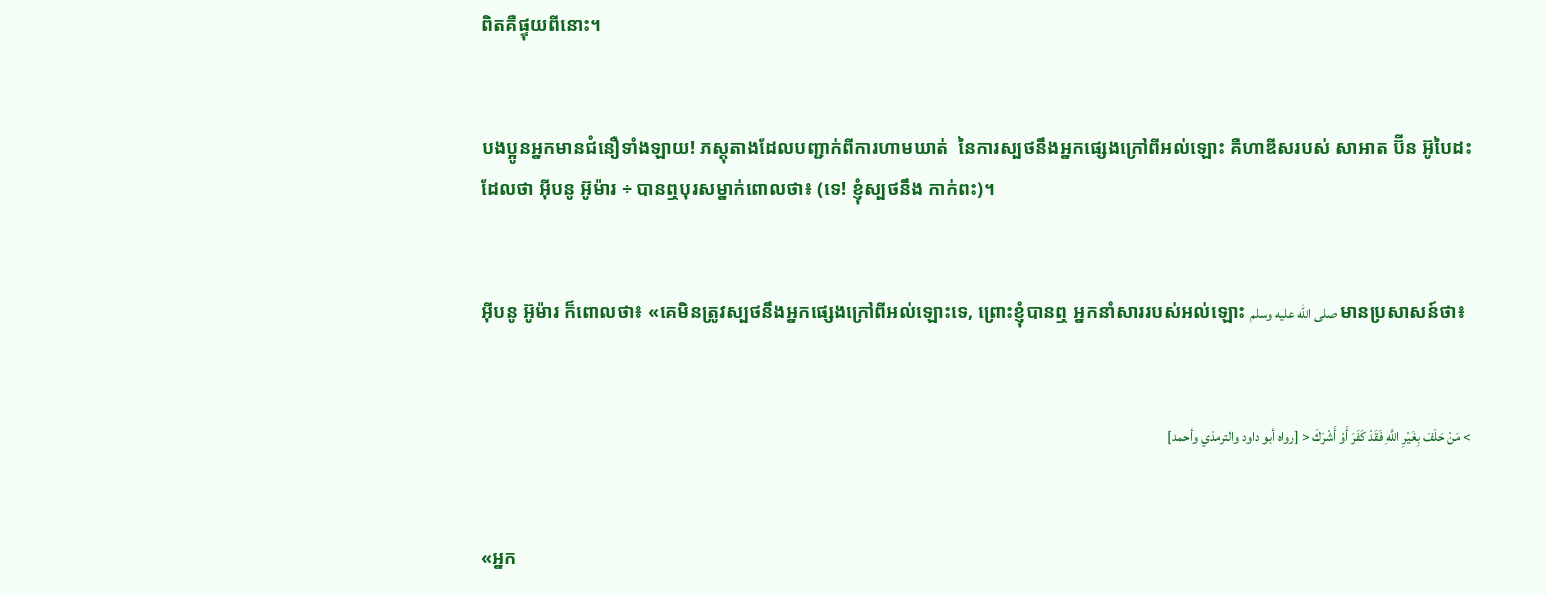ពិតគឺផ្ទុយពីនោះ។


បងប្អូនអ្នកមានជំនឿទាំងឡាយ! ភស្តុតាងដែលបញ្ជាក់ពីការហាមឃាត់  នៃការស្បថនឹងអ្នកផ្សេងក្រៅពីអល់ឡោះ គឺហាឌីសរបស់ សាអាត ប៊ីន អ៊ូបៃដះ ដែលថា អ៊ីបនូ អ៊ូម៉ារ ÷ បានឮបុរសម្នាក់ពោលថា៖ (ទេ! ខ្ញុំស្បថនឹង កាក់ពះ)។


អ៊ីបនូ អ៊ូម៉ារ ក៏ពោលថា៖ «គេមិនត្រូវស្បថនឹងអ្នកផ្សេងក្រៅពីអល់ឡោះទេ, ព្រោះខ្ញុំបានឮ អ្នកនាំសាររបស់អល់ឡោះ صلى الله عليه وسلم មានប្រសាសន៍ថា៖


> مَنْ حَلَفَ بِغَيْرِ اللَّهِ فَقَدْ كَفَرَ أَوْ أَشْرَكَ < [رواه أبو داود والترمذي وأحمد]


«អ្នក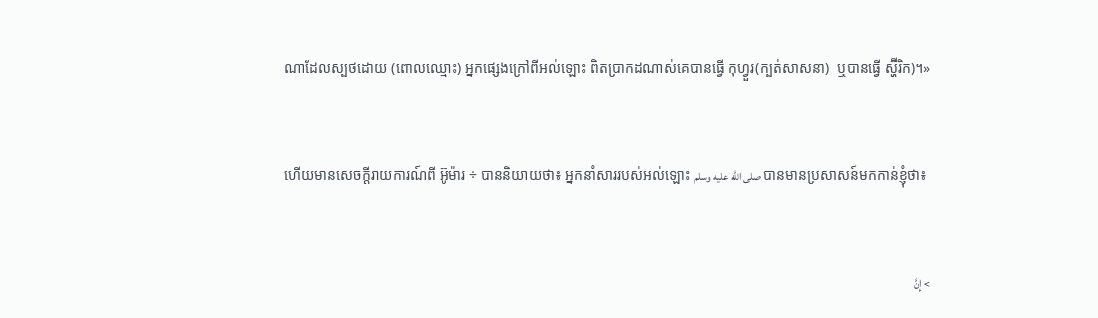ណាដែលស្បថដោយ (ពោលឈ្មោះ) អ្នកផ្សេងក្រៅពីអល់ឡោះ ពិតប្រាកដណាស់គេបានធ្វើ កុហ្វួរ(ក្បត់សាសនា)  ឬបានធ្វើ ស្ហ៊ីរិក)។»


ហើយមានសេចក្តីរាយការណ៍ពី អ៊ូម៉ារ ÷ បាននិយាយថា៖ អ្នកនាំសាររបស់អល់ឡោះ صلى الله عليه وسلم បានមានប្រសាសន៍មកកាន់ខ្ញុំថា៖


> إِنَّ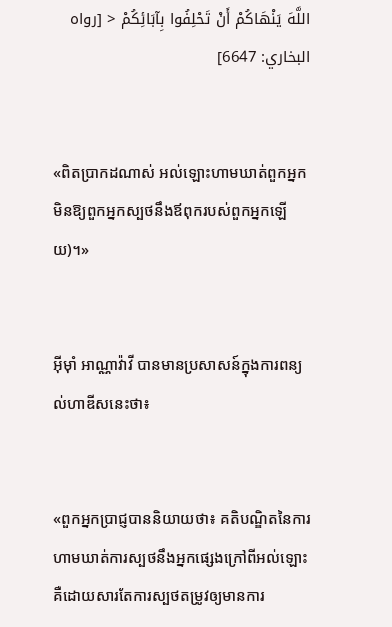اللَّهَ يَنْهَاكُمْ أَنْ تَحْلِفُوا بِآبَائِكُمْ < [رواه البخاري: 6647]


«ពិតប្រាកដណាស់ អល់ឡោះហាមឃាត់ពួកអ្នក មិនឱ្យពួកអ្នកស្បថនឹងឪពុករបស់ពួកអ្នកឡើយ)។»


អ៊ីម៉ាំ អាណ្ណាវ៉ាវី បានមានប្រសាសន៍ក្នុងការពន្យល់ហាឌីសនេះថា៖


«ពួកអ្នកប្រាជ្ញបាននិយាយថា៖ គតិបណ្ឌិតនៃការហាមឃាត់ការស្បថនឹងអ្នកផ្សេងក្រៅពីអល់ឡោះ គឺដោយសារតែការស្បថតម្រូវឲ្យមានការ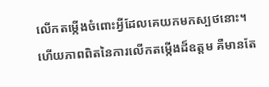លើកតម្កើងចំពោះអ្វីដែលគេយកមកស្បថនោះ។ ហើយភាពពិតនៃការលើកតម្កើងដ៏ឧត្តម គឺមានតែ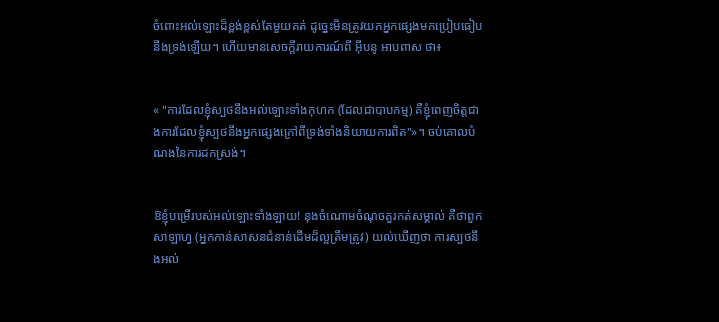ចំពោះអល់ឡោះដ៏ខ្ពង់ខ្ពស់តែមួយគត់ ដូច្នេះមិនត្រូវយកអ្នកផ្សេងមកប្រៀបធៀបនឹងទ្រង់ឡើយ។ ហើយមានសេចក្តីរាយការណ៍ពី អ៊ីបនូ អាបពាស ថា៖


« "ការដែលខ្ញុំស្បថនឹងអល់ឡោះទាំងកុហក (ដែលជាបាបកម្ម) គឺខ្ញុំពេញចិត្តជាងការដែលខ្ញុំស្បថនឹងអ្នកផ្សេងក្រៅពីទ្រង់ទាំងនិយាយការពិត"»។ ចប់គោលបំណងនៃការដកស្រង់។


ឱខ្ញុំបម្រើរបស់អល់ឡោះទាំងឡាយ! នុងចំណោមចំណុចគួរកត់សម្គាល់ គឺថាពួក សាឡាហ្វ (អ្នកកាន់សាសនជំនាន់ដើមដ៏ល្អត្រឹមត្រូវ) យល់ឃើញថា ការស្បថនឹងអល់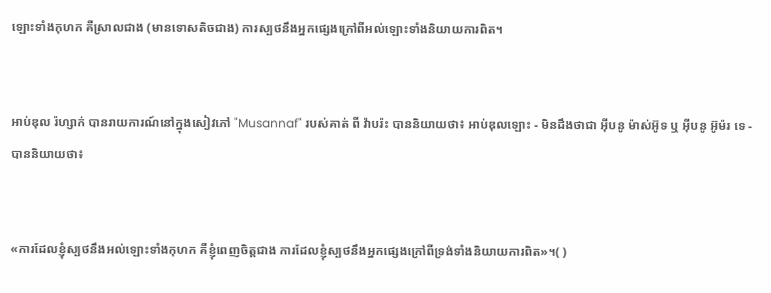ឡោះទាំងកុហក គឺស្រាលជាង (មានទោសតិចជាង) ការស្បថនឹងអ្នកផ្សេងក្រៅពីអល់ឡោះទាំងនិយាយការពិត។


អាប់ឌុល រ៉ហ្សាក់ បានរាយការណ៍នៅក្នុងសៀវភៅ "Musannaf" របស់គាត់ ពី វ៉ាបរ៉ះ បាននិយាយថា៖ អាប់ឌុលឡោះ - មិនដឹងថាជា អ៊ីបនូ ម៉ាស់អ៊ូទ ឬ អ៊ីបនូ អ៊ូម៉រ ទេ - បាននិយាយថា៖


«ការដែលខ្ញុំស្បថនឹងអល់ឡោះទាំងកុហក គឺខ្ញុំពេញចិត្តជាង ការដែលខ្ញុំស្បថនឹងអ្នកផ្សេងក្រៅពីទ្រង់ទាំងនិយាយការពិត»។( )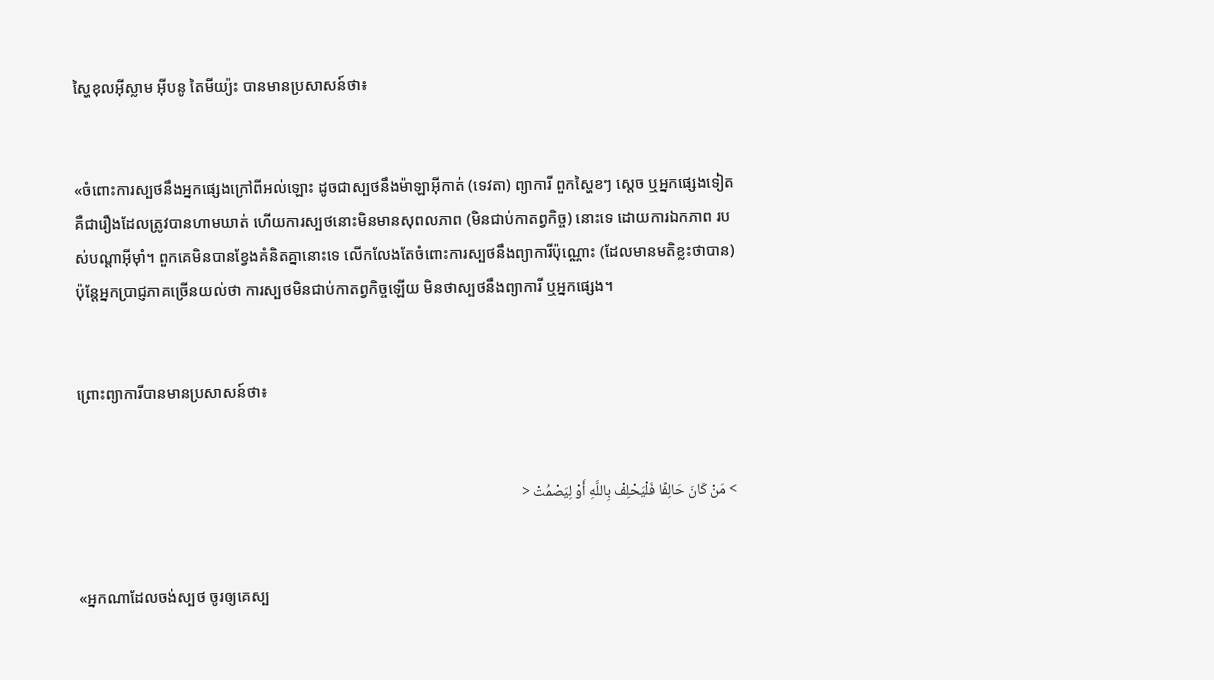ស្ហៃខុលអ៊ីស្លាម អ៊ីបនូ តៃមីយ្យ៉ះ បានមានប្រសាសន៍ថា៖


«ចំពោះការស្បថនឹងអ្នកផ្សេងក្រៅពីអល់ឡោះ ដូចជាស្បថនឹងម៉ាឡាអ៊ីកាត់ (ទេវតា) ព្យាការី ពួកស្ហៃខៗ ស្ដេច ឬអ្នកផ្សេងទៀត គឺជារឿងដែលត្រូវបានហាមឃាត់ ហើយការស្បថនោះមិនមានសុពលភាព (មិនជាប់កាតព្វកិច្ច) នោះទេ ដោយការឯកភាព របស់បណ្តាអ៊ីម៉ាំ។ ពួកគេមិនបានខ្វែងគំនិតគ្នានោះទេ លើកលែងតែចំពោះការស្បថនឹងព្យាការីប៉ុណ្ណោះ (ដែលមានមតិខ្លះថាបាន) ប៉ុន្តែអ្នកប្រាជ្ញភាគច្រើនយល់ថា ការស្បថមិនជាប់កាតព្វកិច្ចឡើយ មិនថាស្បថនឹងព្យាការី ឬអ្នកផ្សេង។


ព្រោះព្យាការីបានមានប្រសាសន៍ថា៖


> مَنْ كَانَ حَالِفًا فَلْيَحْلِفْ بِاللَّهِ أَوْ لِيَصْمُتْ <


«អ្នកណាដែលចង់ស្បថ ចូរឲ្យគេស្ប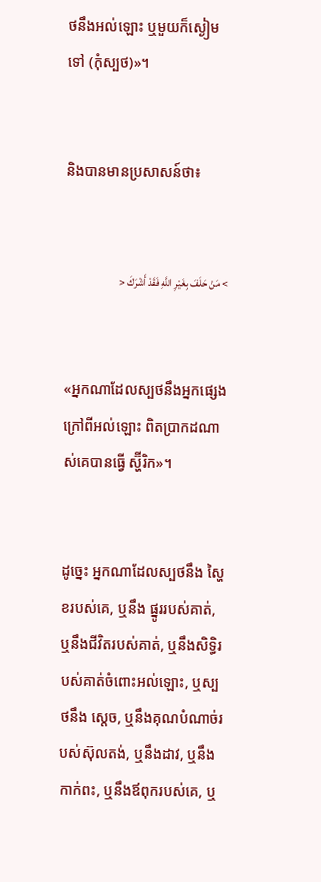ថនឹងអល់ឡោះ ឬមួយក៏ស្ងៀមទៅ (កុំស្បថ)»។


និងបានមានប្រសាសន៍ថា៖


> مَنْ حَلَفَ بِغَيْرِ اللَّهِ فَقَدْ أَشْرَكَ <


«អ្នកណាដែលស្បថនឹងអ្នកផ្សេងក្រៅពីអល់ឡោះ ពិតប្រាកដណាស់គេបានធ្វើ ស្ហ៊ីរិក»។


ដូច្នេះ អ្នកណាដែលស្បថនឹង ស្ហៃខរបស់គេ, ឬនឹង ផ្នូររបស់គាត់, ឬនឹងជីវិតរបស់គាត់, ឬនឹងសិទ្ធិរបស់គាត់ចំពោះអល់ឡោះ, ឬស្បថនឹង ស្តេច, ឬនឹងគុណបំណាច់របស់ស៊ុលតង់, ឬនឹងដាវ, ឬនឹង កាក់ពះ, ឬនឹងឪពុករបស់គេ, ឬ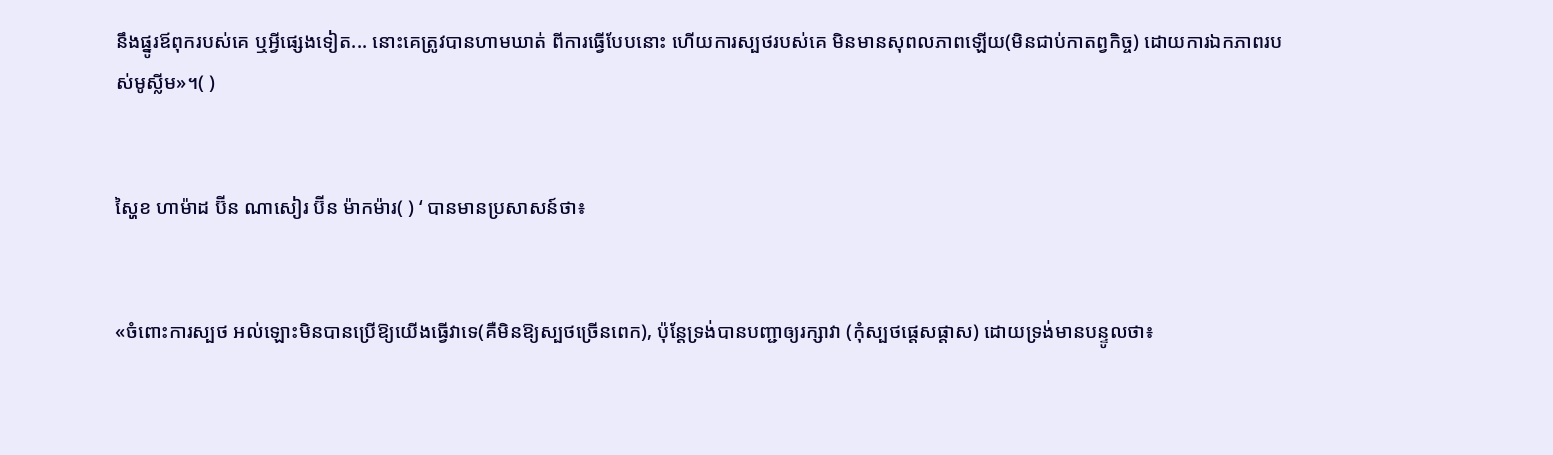នឹងផ្នូរឪពុករបស់គេ ឬអ្វីផ្សេងទៀត... នោះគេត្រូវបានហាមឃាត់ ពីការធ្វើបែបនោះ ហើយការស្បថរបស់គេ មិនមានសុពលភាពឡើយ(មិនជាប់កាតព្វកិច្ច) ដោយការឯកភាពរបស់មូស្លីម»។( )


ស្ហៃខ ហាម៉ាដ ប៊ីន ណាសៀរ ប៊ីន ម៉ាកម៉ារ( ) ‘ បានមានប្រសាសន៍ថា៖


«ចំពោះការស្បថ អល់ឡោះមិនបានប្រើឱ្យយើងធ្វើវាទេ(គឺមិនឱ្យស្បថច្រើនពេក), ប៉ុន្តែទ្រង់បានបញ្ជាឲ្យរក្សាវា (កុំស្បថផ្តេសផ្តាស) ដោយទ្រង់មានបន្ទូលថា៖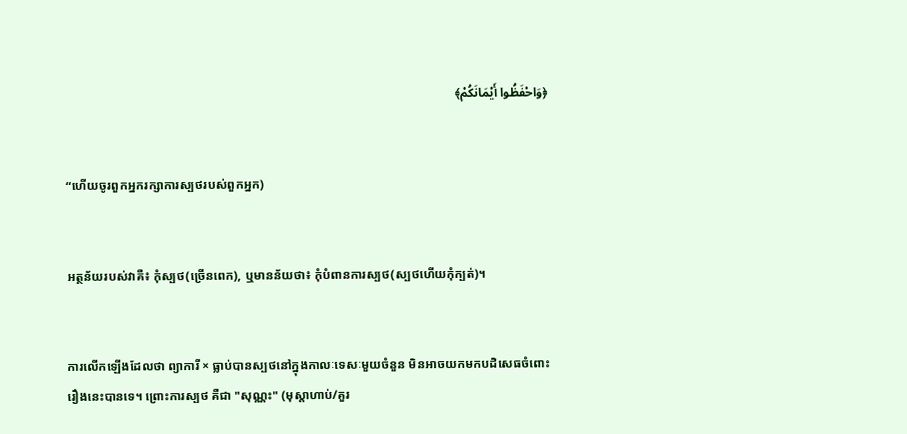﴿وَاحْفَظُوا أَيْمَانَكُمْ﴾


“ហើយចូរពួកអ្នករក្សាការស្បថរបស់ពួកអ្នក)


អត្ថន័យរបស់វាគឺ៖ កុំស្បថ(ច្រើនពេក), ឬមានន័យថា៖ កុំបំពានការស្បថ(ស្បថហើយកុំក្បត់)។


ការលើកឡើងដែលថា ព្យាការី × ធ្លាប់បានស្បថនៅក្នុងកាលៈទេសៈមួយចំនួន មិនអាចយកមកបដិសេធចំពោះរឿងនេះបានទេ។ ព្រោះការស្បថ គឺជា "សុណ្ណះ" (មុស្តាហាប់/គួរ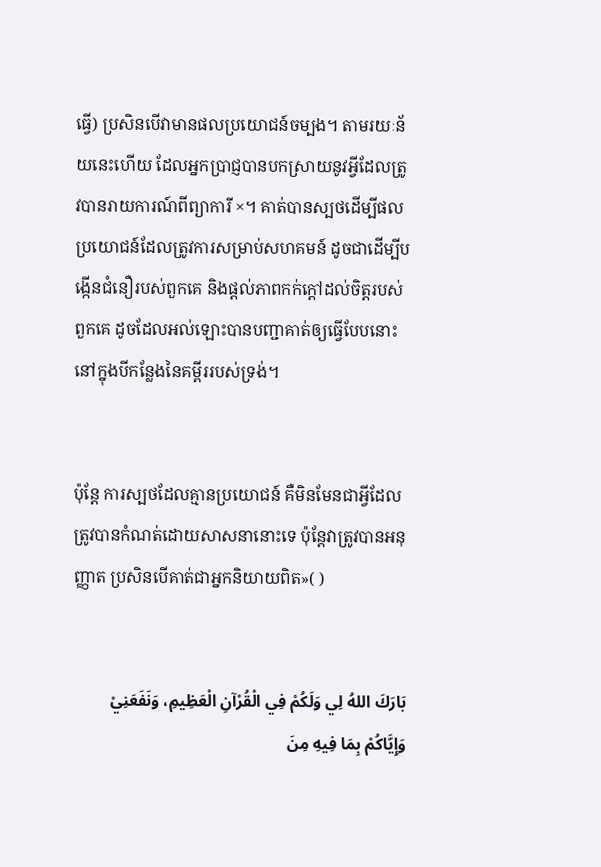ធ្វើ) ប្រសិនបើវាមានផលប្រយោជន៍ចម្បង។ តាមរយៈន័យនេះហើយ ដែលអ្នកប្រាជ្ញបានបកស្រាយនូវអ្វីដែលត្រូវបានរាយការណ៍ពីព្យាការី ×។ គាត់បានស្បថដើម្បីផលប្រយោជន៍ដែលត្រូវការសម្រាប់សហគមន៍ ដូចជាដើម្បីបង្កើនជំនឿរបស់ពួកគេ និងផ្តល់ភាពកក់ក្តៅដល់ចិត្តរបស់ពួកគេ ដូចដែលអល់ឡោះបានបញ្ជាគាត់ឲ្យធ្វើបែបនោះនៅក្នុងបីកន្លែងនៃគម្ពីររបស់ទ្រង់។


ប៉ុន្តែ ការស្បថដែលគ្មានប្រយោជន៍ គឺមិនមែនជាអ្វីដែលត្រូវបានកំណត់ដោយសាសនានោះទេ ប៉ុន្តែវាត្រូវបានអនុញ្ញាត ប្រសិនបើគាត់ជាអ្នកនិយាយពិត»( )


بَارَكَ اللهُ لِي وَلَكُمْ فِي الْقُرْآنِ الْعَظِيمِ، وَنَفَعَنِيْ وَإِيَّاكُمْ بِمَا فِيهِ مِنَ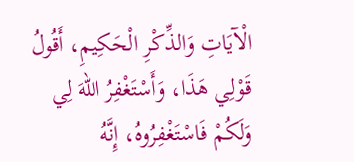الْآيَاتِ وَالذِّكْرِ الْحَكِيمِ، أَقُولُ قَوْلِي هَذَا، وَأَسْتَغْفِرُ اللهَ لِي وَلَكُمْ فَاسْتَغْفِرُوهُ، إِنَّهُ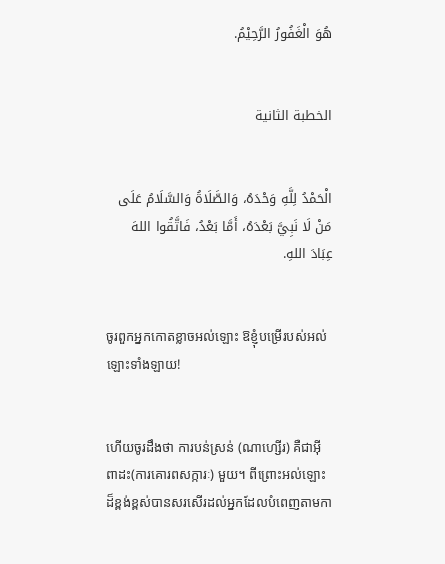هُوَ الْغَفُورُ الرَّحِيْمُ.


الخطبة الثانية


الْحَمْدُ لِلَّهِ وَحْدَهُ، وَالصَّلَاةُ وَالسَّلَامُ عَلَى مَنْ لَا نَبِيَّ بَعْدَهُ، أَمَّا بَعْدُ، فَاتَّقُوا اللهَ عِبَادَ اللهِ.


ចូរពួកអ្នកកោតខ្លាចអល់ឡោះ ឱខ្ញុំបម្រើរបស់អល់ឡោះទាំងឡាយ!


ហើយចូរដឹងថា ការបន់ស្រន់ (ណាហ្សើរ) គឺជាអ៊ីពាដះ(ការគោរពសក្ការៈ) មួយ។ ពីព្រោះអល់ឡោះដ៏ខ្ពង់ខ្ពស់បានសរសើរដល់អ្នកដែលបំពេញតាមកា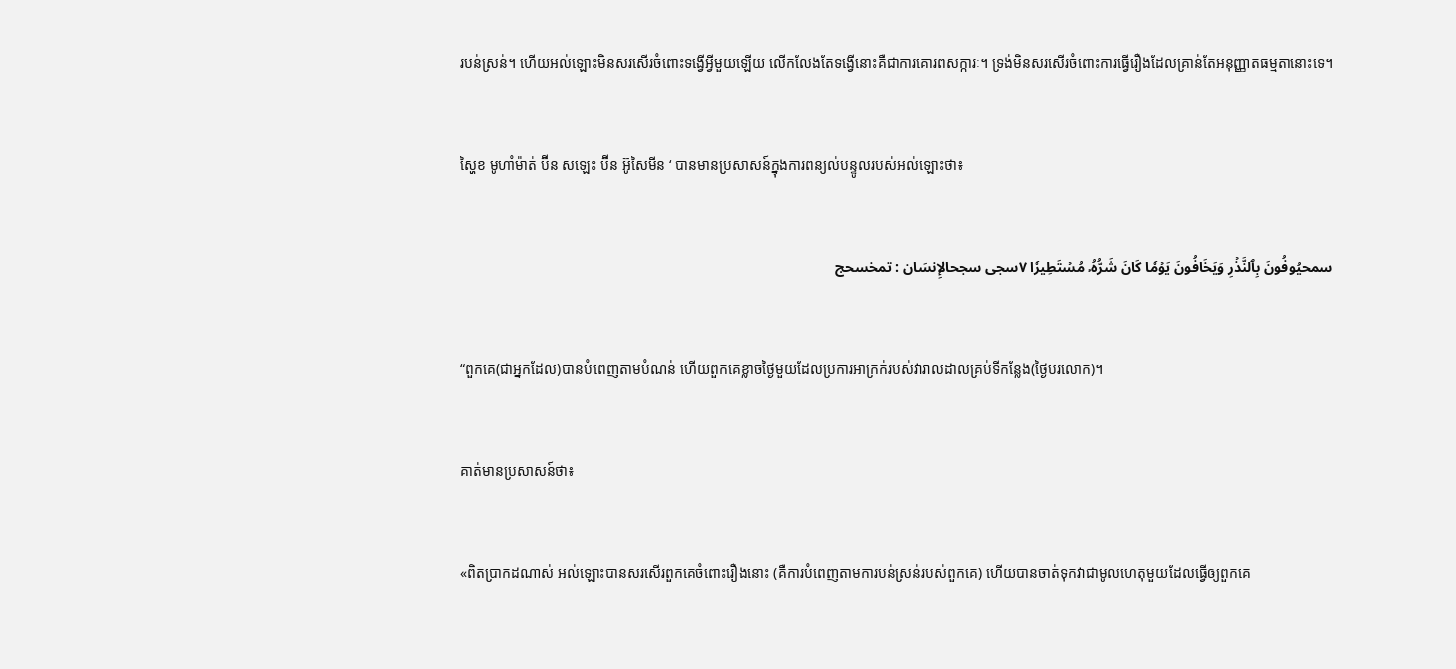របន់ស្រន់។ ហើយអល់ឡោះមិនសរសើរចំពោះទង្វើអ្វីមួយឡើយ លើកលែងតែទង្វើនោះគឺជាការគោរពសក្ការៈ។ ទ្រង់មិនសរសើរចំពោះការធ្វើរឿងដែលគ្រាន់តែអនុញ្ញាតធម្មតានោះទេ។


ស្ហៃខ មូហាំម៉ាត់ ប៊ីន សឡេះ ប៊ីន អ៊ូសៃមីន ‘ បានមានប្រសាសន៍ក្នុងការពន្យល់បន្ទូលរបស់អល់ឡោះថា៖


سمحيُوفُونَ بِٱلنَّذۡرِ وَيَخَافُونَ يَوۡمٗا كَانَ شَرُّهُۥ مُسۡتَطِيرٗا ٧سجى سجحالإِنسَان : تمخسحج


“ពួកគេ(ជាអ្នកដែល)បានបំពេញតាមបំណន់ ហើយពួកគេខ្លាចថ្ងៃមួយដែលប្រការអាក្រក់របស់វារាលដាលគ្រប់ទីកន្លែង(ថ្ងៃបរលោក)។


គាត់មានប្រសាសន៍ថា៖


«ពិតប្រាកដណាស់ អល់ឡោះបានសរសើរពួកគេចំពោះរឿងនោះ (គឺការបំពេញតាមការបន់ស្រន់របស់ពួកគេ) ហើយបានចាត់ទុកវាជាមូលហេតុមួយដែលធ្វើឲ្យពួកគេ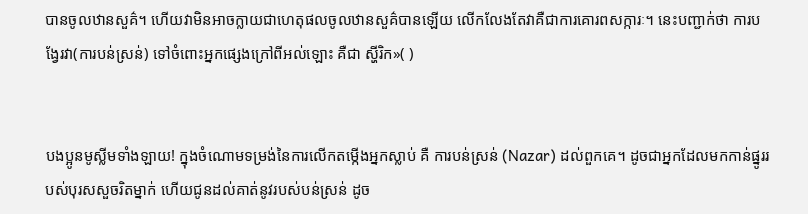បានចូលឋានសួគ៌។ ហើយវាមិនអាចក្លាយជាហេតុផលចូលឋានសួគ៌បានឡើយ លើកលែងតែវាគឺជាការគោរពសក្ការៈ។ នេះបញ្ជាក់ថា ការបង្វែរវា(ការបន់ស្រន់) ទៅចំពោះអ្នកផ្សេងក្រៅពីអល់ឡោះ គឺជា ស្ហីរិក»( )


បងប្អូនមូស្លីមទាំងឡាយ! ក្នុងចំណោមទម្រង់នៃការលើកតម្កើងអ្នកស្លាប់ គឺ ការបន់ស្រន់ (Nazar) ដល់ពួកគេ។ ដូចជាអ្នកដែលមកកាន់ផ្នូររបស់បុរសសួចរិតម្នាក់ ហើយជូនដល់គាត់នូវរបស់បន់ស្រន់ ដូច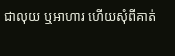ជាលុយ ឬអាហារ ហើយសុំពីគាត់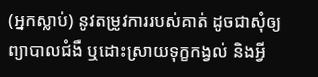(អ្នកស្លាប់) នូវតម្រូវការរបស់គាត់ ដូចជាសុំឲ្យព្យាបាលជំងឺ ឬដោះស្រាយទុក្ខកង្វល់ និងអ្វី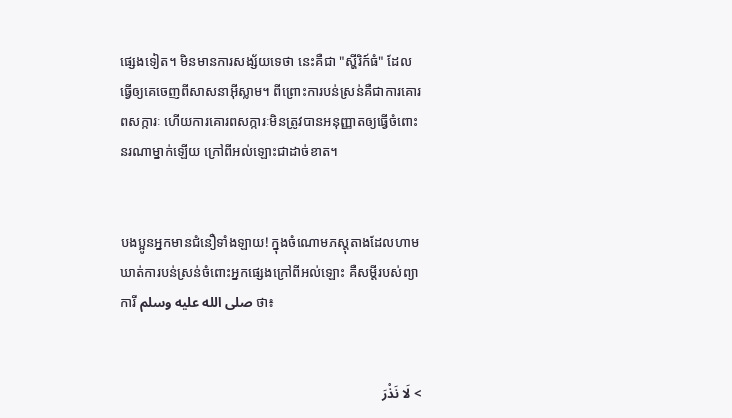ផ្សេងទៀត។ មិនមានការសង្ស័យទេថា នេះគឺជា "ស្ហីរិក៍ធំ" ដែលធ្វើឲ្យគេចេញពីសាសនាអ៊ីស្លាម។ ពីព្រោះការបន់ស្រន់គឺជាការគោរពសក្ការៈ ហើយការគោរពសក្ការៈមិនត្រូវបានអនុញ្ញាតឲ្យធ្វើចំពោះនរណាម្នាក់ឡើយ ក្រៅពីអល់ឡោះជាដាច់ខាត។


បងប្អូនអ្នកមានជំនឿទាំងឡាយ! ក្នុងចំណោមភស្តុតាងដែលហាមឃាត់ការបន់ស្រន់ចំពោះអ្នកផ្សេងក្រៅពីអល់ឡោះ គឺសម្តីរបស់ព្យាការី صلى الله عليه وسلم ថា៖


> لَا نَذْرَ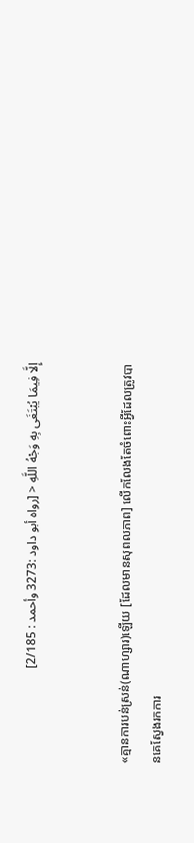إِلَّا فِيمَا يُبْتَغَى بِهِ وَجْهُ اللَّهِ < [رواه أبو داود :3273 وأحمد : 2/185]


«គ្មានការបន់ស្រន់(ណាហ្សារ)ឡើយ [ដែលមានសុពលភាព] លើកលែងតែចំពោះអ្វីដែលត្រូវបានគេស្វែងរកការ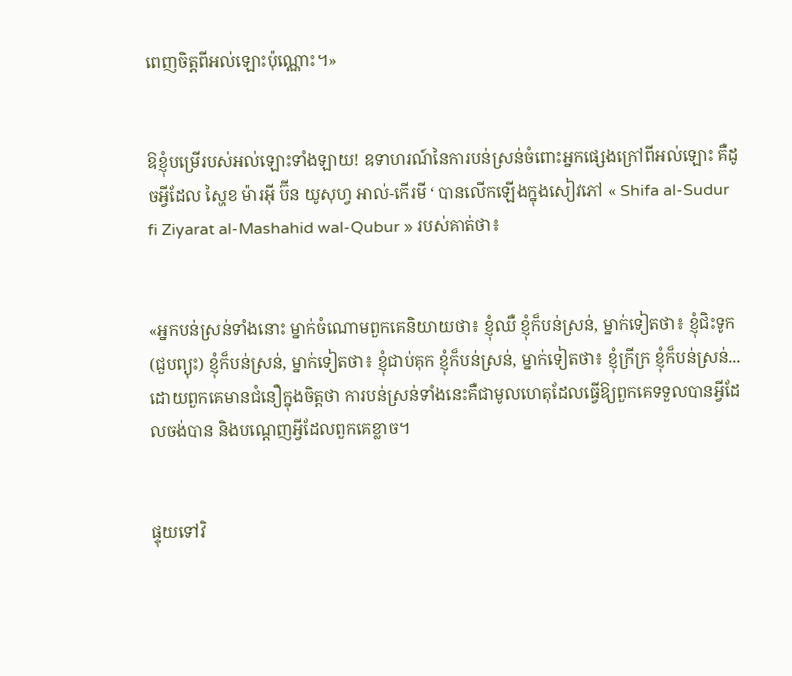ពេញចិត្តពីអល់ឡោះប៉ុណ្ណោះ។»


ឱខ្ញុំបម្រើរបស់អល់ឡោះទាំងឡាយ! ឧទាហរណ៍នៃការបន់ស្រន់ចំពោះអ្នកផ្សេងក្រៅពីអល់ឡោះ គឺដូចអ្វីដែល ស្ហៃខ ម៉ារអ៊ី ប៊ីន យូសុហ្វ អាល់-កើរមី ‘ បានលើកឡើងក្នុងសៀវភៅ « Shifa al-Sudur fi Ziyarat al-Mashahid wal-Qubur » របស់គាត់ថា៖


«អ្នកបន់ស្រន់ទាំងនោះ ម្នាក់ចំណោមពួកគេនិយាយថា៖ ខ្ញុំឈឺ ខ្ញុំក៏បន់ស្រន់, ម្នាក់ទៀតថា៖ ខ្ញុំជិះទូក (ជួបព្យុះ) ខ្ញុំក៏បន់ស្រន់, ម្នាក់ទៀតថា៖ ខ្ញុំជាប់គុក ខ្ញុំក៏បន់ស្រន់, ម្នាក់ទៀតថា៖ ខ្ញុំក្រីក្រ ខ្ញុំក៏បន់ស្រន់... ដោយពួកគេមានជំនឿក្នុងចិត្តថា ការបន់ស្រន់ទាំងនេះគឺជាមូលហេតុដែលធ្វើឱ្យពួកគេទទួលបានអ្វីដែលចង់បាន និងបណ្តេញអ្វីដែលពួកគេខ្លាច។


ផ្ទុយទៅវិ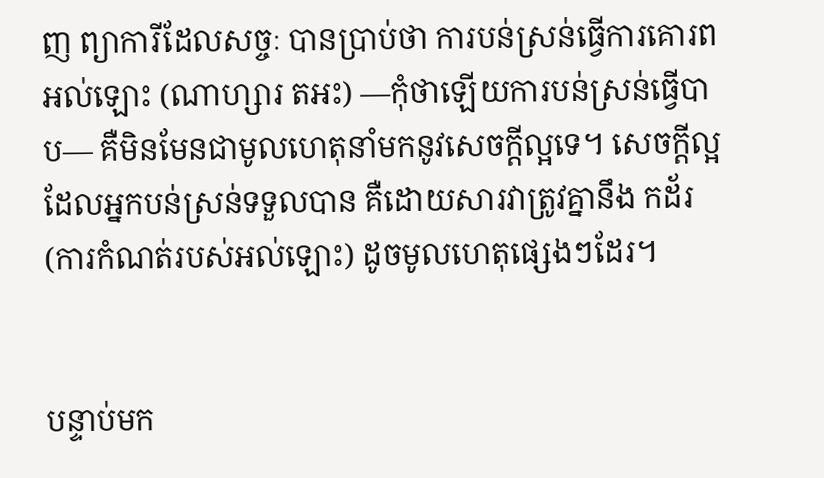ញ ព្យាការីដែលសច្ចៈ បានប្រាប់ថា ការបន់ស្រន់ធ្វើការគោរពអល់ឡោះ (ណាហ្សារ តអះ) —កុំថាឡើយការបន់ស្រន់ធ្វើបាប— គឺមិនមែនជាមូលហេតុនាំមកនូវសេចក្តីល្អទេ។ សេចក្តីល្អដែលអ្នកបន់ស្រន់ទទួលបាន គឺដោយសារវាត្រូវគ្នានឹង កដ័រ(ការកំណត់របស់អល់ឡោះ) ដូចមូលហេតុផ្សេងៗដែរ។


បន្ទាប់មក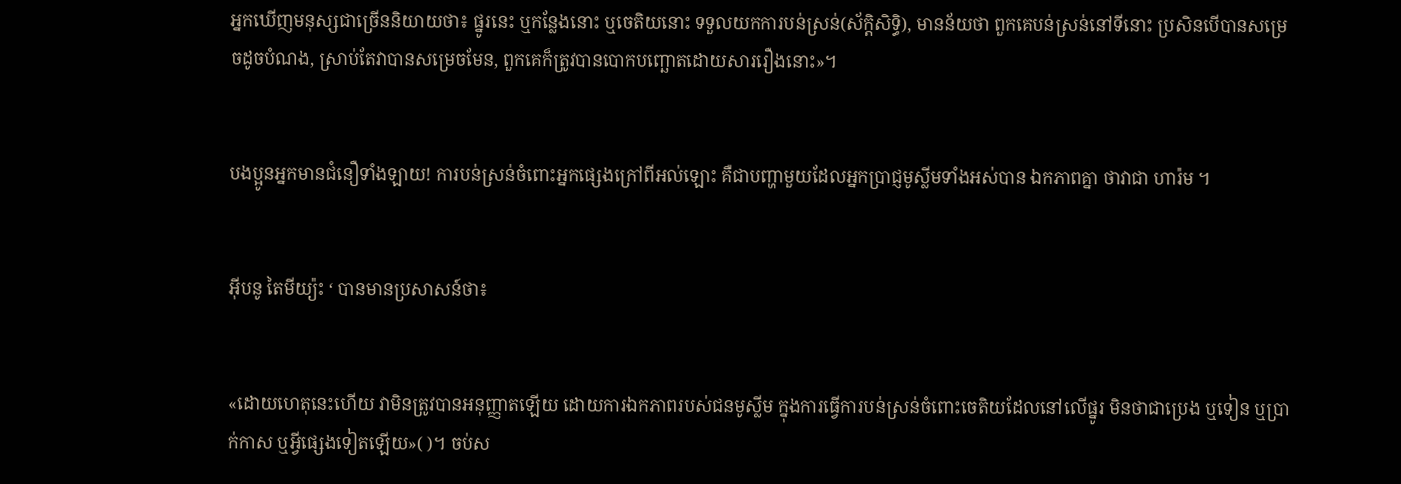អ្នកឃើញមនុស្សជាច្រើននិយាយថា៖ ផ្នូរនេះ ឬកន្លែងនោះ ឬចេតិយនោះ ទទួលយកការបន់ស្រន់(ស័ក្តិសិទ្ធិ), មានន័យថា ពួកគេបន់ស្រន់នៅទីនោះ ប្រសិនបើបានសម្រេចដូចបំណង, ស្រាប់តែវាបានសម្រេចមែន, ពួកគេក៏ត្រូវបានបោកបញ្ឆោតដោយសាររឿងនោះ»។


បងប្អូនអ្នកមានជំនឿទាំងឡាយ! ការបន់ស្រន់ចំពោះអ្នកផ្សេងក្រៅពីអល់ឡោះ គឺជាបញ្ហាមួយដែលអ្នកប្រាជ្ញមូស្លីមទាំងអស់បាន ឯកភាពគ្នា ថាវាជា ហារ៉ម ។


អ៊ីបនូ តៃមីយ្យ៉ះ ‘ បានមានប្រសាសន៍ថា៖


«ដោយហេតុនេះហើយ វាមិនត្រូវបានអនុញ្ញាតឡើយ ដោយការឯកភាពរបស់ជនមូស្លីម ក្នុងការធ្វើការបន់ស្រន់ចំពោះចេតិយដែលនៅលើផ្នូរ មិនថាជាប្រេង ឬទៀន ឬប្រាក់កាស ឬអ្វីផ្សេងទៀតឡើយ»( )។ ចប់ស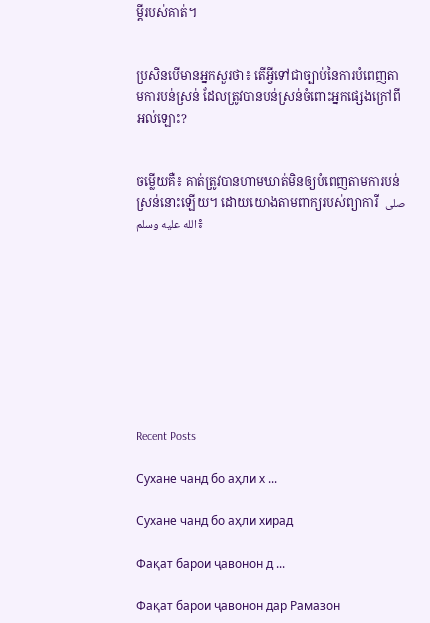ម្តីរបស់គាត់។


ប្រសិនបើមានអ្នកសួរថា៖ តើអ្វីទៅជាច្បាប់នៃការបំពេញតាមការបន់ស្រន់ ដែលត្រូវបានបន់ស្រន់ចំពោះអ្នកផ្សេងក្រៅពីអល់ឡោះ?


ចម្លើយគឺ៖ គាត់ត្រូវបានហាមឃាត់មិនឲ្យបំពេញតាមការបន់ស្រន់នោះឡើយ។ ដោយយោងតាមពាក្យរបស់ព្យាការី  صلى الله عليه وسلم៖









Recent Posts

Сухане чанд бо аҳли х ...

Сухане чанд бо аҳли хирад

Фақат барои ҷавонон д ...

Фақат барои ҷавонон дар Рамазон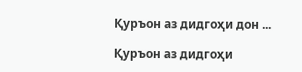Қуръон аз дидгоҳи дон ...

Қуръон аз дидгоҳи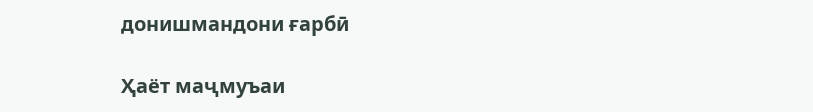донишмандони ғарбӣ

Ҳаёт маҷмуъаи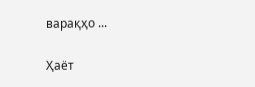варақҳо ...

Ҳаёт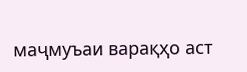маҷмуъаи варақҳо аст